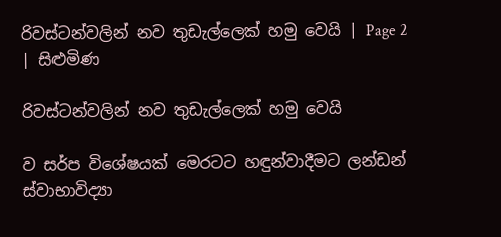රිවස්ටන්වලින් නව තුඩැල්ලෙක් හමු වෙයි | Page 2 | සිළුමිණ

රිවස්ටන්වලින් නව තුඩැල්ලෙක් හමු වෙයි

ව සර්ප විශේෂයක් මෙරටට හඳුන්වාදීමට ලන්ඩන් ස්වාභාවිද්‍යා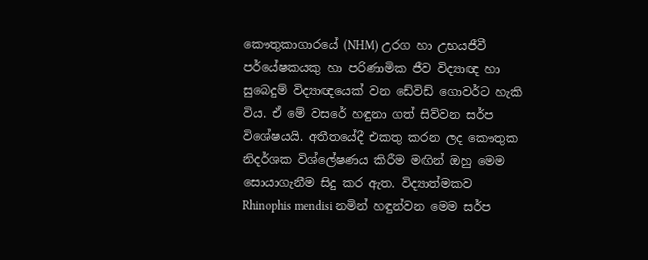කෞතුකාගාරයේ (NHM) උරග හා උභයජීවී පර්යේෂකයකු හා පරිණාමික ජීව විද්‍යාඥ හා සුබෙදුම් විද්‍යාඥයෙක් වන ඩේවිඩ් ගොවර්ට හැකි විය. ඒ මේ වසරේ හඳුනා ගත් සිව්වන සර්ප විශේෂයයි. අතීතයේදී එකතු කරන ලද කෞතුක නිදර්ශක විශ්ලේෂණය කිරීම මඟින් ඔහු මෙම සොයාගැනීම සිදු කර ඇත. විද්‍යාත්මකව Rhinophis mendisi නමින් හඳුන්වන මෙම සර්ප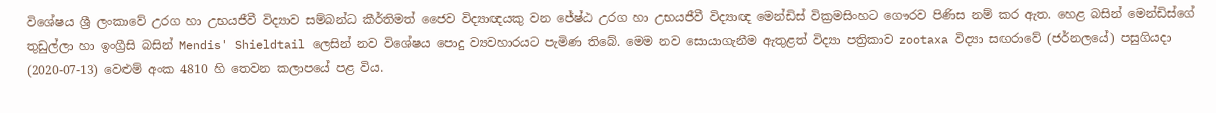විශේෂය ශ්‍රී ලංකාවේ උරග හා උභයජීවී විද්‍යාව සම්බන්ධ කීර්තිමත් ජෛව විද්‍යාඥයකු වන ජේෂ්ඨ උරග හා උභයජීවී විද්‍යාඥ මෙන්ඩිස් වික්‍රමසිංහට ගෞරව පිණිස නම් කර ඇත. හෙළ බසින් මෙන්ඩිස්ගේ තුඩුල්ලා හා ඉංග්‍රීසි බසින් Mendis' Shieldtail ලෙසින් නව විශේෂය පොදු ව්‍යවහාරයට පැමිණ තිබේ. මෙම නව සොයාගැනීම ඇතුළත් විද්‍යා පත්‍රිකාව zootaxa විද්‍යා සඟරාවේ (ජර්නලයේ) පසුගියදා (2020-07-13) වෙළුම් අංක 4810 හි තෙවන කලාපයේ පළ විය.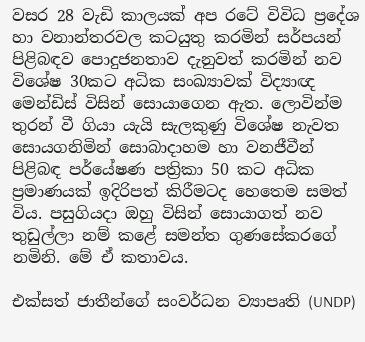වසර 28 වැඩි කාලයක් අප රටේ විවිධ ප්‍රදේශ හා වනාන්තරවල කටයුතු කරමින් සර්පයන් පිළිබඳව පොදුජනතාව දැනුවත් කරමින් නව විශේෂ 30කට අධික සංඛ්‍යාවක් විද්‍යාඥ මෙන්ඩිස් විසින් සොයාගෙන ඇත. ලොවින්ම තුරන් වී ගියා යැයි සැලකුණු විශේෂ නැවත සොයගනිමින් සොබාදාහම හා වනජීවීන් පිළිබඳ පර්යේෂණ පත්‍රිකා 50 කට අධික ප්‍රමාණයක් ඉදිරිපත් කිරීමටද හෙතෙම සමත් විය. පසුගියදා ඔහු විසින් සොයාගත් නව තුඩුල්ලා නම් කළේ සමන්ත ගුණසේකරගේ නමිනි. මේ ඒ කතාවය.

එක්සත් ජාතීන්ගේ සංවර්ධන ව්‍යාපෘති (UNDP)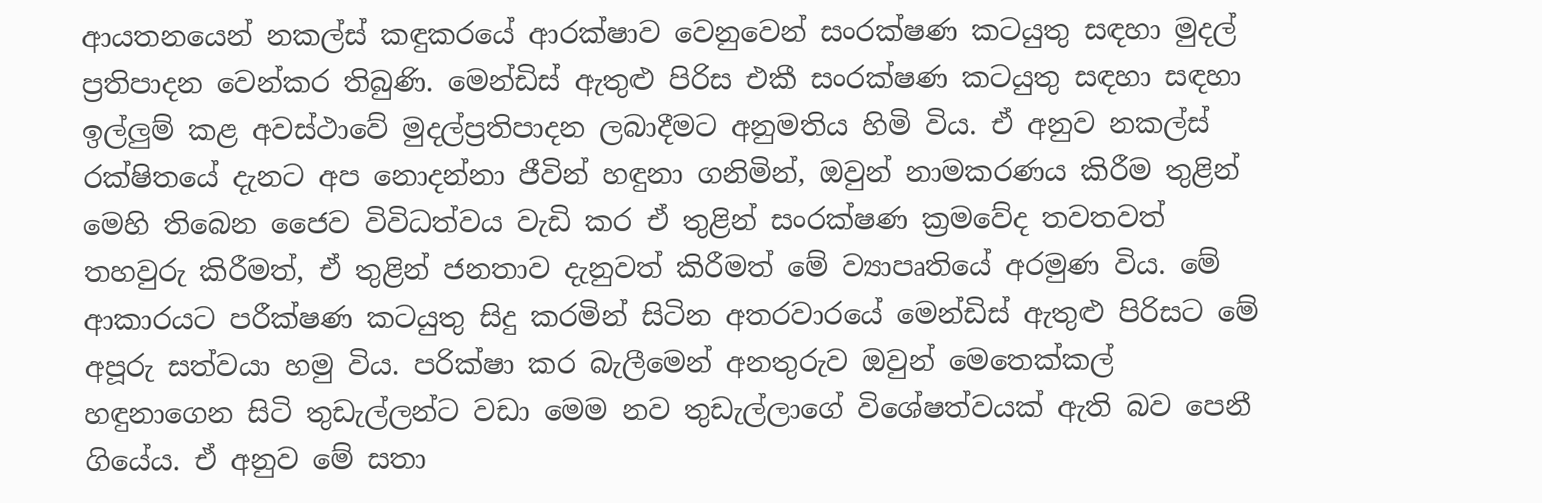ආයතනයෙන් නකල්ස් කඳුකරයේ ආරක්ෂාව වෙනුවෙන් සංරක්ෂණ කටයුතු සඳහා මුදල් ප්‍රතිපාදන වෙන්කර තිබුණි. මෙන්ඩිස් ඇතුළු පිරිස එකී සංරක්ෂණ කටයුතු සඳහා සඳහා ඉල්ලුම් කළ අවස්ථාවේ මුදල්ප්‍රතිපාදන ලබාදීමට අනුමතිය හිමි විය. ඒ අනුව නකල්ස් රක්ෂිතයේ දැනට අප නොදන්නා ජීවින් හඳුනා ගනිමින්, ඔවුන් නාමකරණය කිරීම තුළින් මෙහි තිබෙන ජෛව විවිධත්වය වැඩි කර ‍ඒ තුළින් සංරක්ෂණ ක්‍රමවේද තවතවත් තහවුරු කිරීමත්, ඒ තුළින් ජනතාව දැනුවත් කිරීමත් මේ ව්‍යාපෘතියේ අරමුණ විය. මේ ආකාරයට පරීක්ෂණ කටයුතු සිදු කරමින් සිටින අතරවාරයේ මෙන්ඩිස් ඇතුළු පිරිසට මේ අපූරු සත්වයා හමු විය. පරික්ෂා කර බැලීමෙන් අනතුරුව ඔවුන් මෙතෙක්කල් හඳුනාගෙන සිටි තුඩැල්ලන්ට වඩා මෙම නව තුඩැල්ලාගේ විශේෂත්වයක් ඇති බව පෙනී ගියේය. ඒ අනුව මේ සතා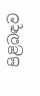පිළිබඳව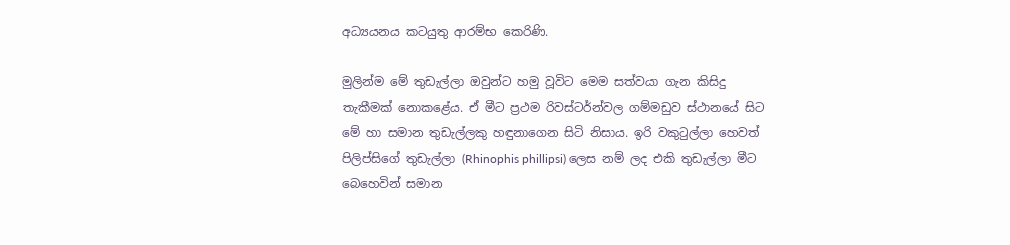අධ්‍යයනය කටයුතු ආරම්භ කෙරිණි.

මුලින්ම මේ තුඩැල්ලා ඔවුන්ට හමු වූවිට මෙම සත්වයා ගැන කිසිදු තැකීමක් නොකළේය. ඒ මීට ප්‍රථම රිවස්ටර්න්වල ගම්මඩුව ස්ථානයේ සිට මේ හා සමාන තුඩැල්ලකු හඳුනාගෙන සිටි නිසාය. ඉරි වකුටුල්ලා හෙවත් පිලිප්සිගේ තුඩැල්ලා (Rhinophis phillipsi) ලෙස නම් ලද එකි තුඩැල්ලා මීට බෙහෙවින් සමාන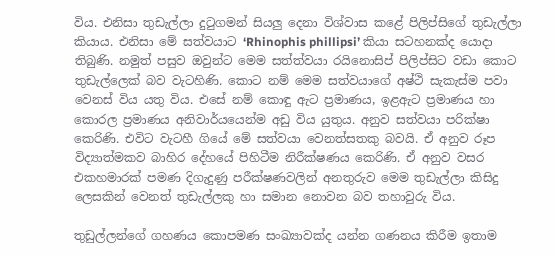විය. එනිසා තුඩැල්ලා දුටුගමන් සියලු දෙනා විශ්වාස කළේ පිලිප්සිගේ තුඩැල්ලා කියාය. එනිසා මේ සත්වයාට ‘Rhinophis phillipsi’ කියා සටහනක්ද යොදා තිබුණි. නමුත් පසුව ඔවුන්ට මෙම සත්ත්වයා රයිනොසිප් පිලිප්සිට වඩා කොට තුඩැල්ලෙක් බව වැටහිණි. කොට නම් මෙම සත්වයාගේ අෂ්ථි සැකැස්ම පවා වෙනස් විය යතු විය. එසේ නම් කොඳු ඇට ප්‍රමාණය, ඉළඇට ප්‍රමාණය හා කොරල ප්‍රමාණය අනිවාර්යයෙන්ම අඩු විය යුතුය. අනුව සත්වයා පරික්ෂා කෙරිණි. එවිට වැටහී ගියේ මේ සත්වයා වෙනත්සතකු බවයි. ඒ අනුව රූප විද්‍යාත්මකව බාහිර දේහයේ පිහිටීම නිරීක්ෂණය කෙරිණි. ඒ අනුව වසර එකහමාරක් පමණ දිගැදුණු පරීක්ෂණවලින් අනතුරුව මෙම තුඩැල්ලා කිසිදු ලෙසකින් වෙනත් තුඩැල්ලකු හා සමාන නොවන බව තහාවුරු විය.

තුඩුල්ලන්ගේ ගහණය කොපමණ සංඛ්‍යාවක්ද යන්න ගණනය කිරීම ඉතාම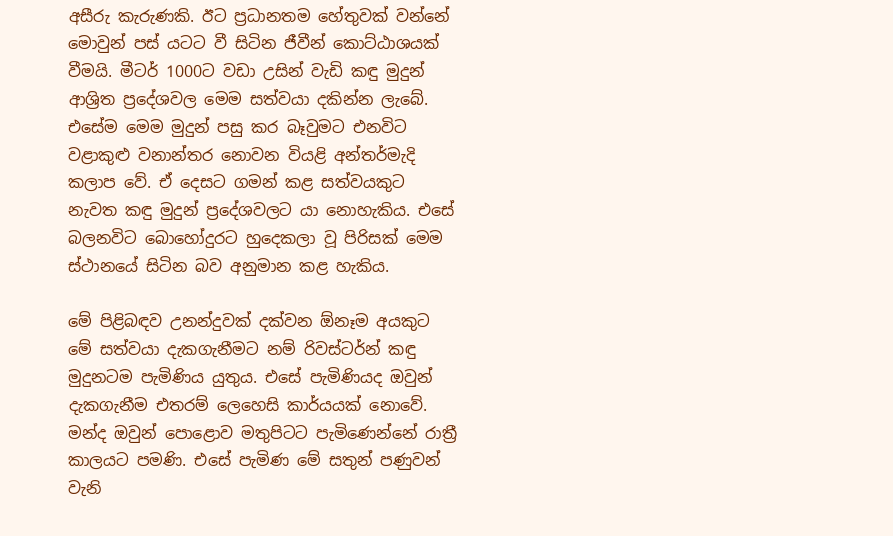අසීරු කැරුණකි. ඊට ප්‍රධානතම හේතුවක් වන්නේ මොවුන් පස් යටට වී සිටින ජීවීන් කොට්ඨාශයක් වීමයි. මීටර් 1000ට වඩා උසින් වැඩි කඳු මුදුන් ආශ්‍රිත ප්‍රදේශවල මෙම සත්වයා දකින්න ලැබේ. එසේම මෙම මුදුන් පසු කර බෑවුමට එනවිට වළාකුළු වනාන්තර නොවන වියළි අන්තර්මැදි කලාප වේ. ඒ දෙසට ගමන් කළ සත්වයකුට නැවත කඳු මුදුන් ප්‍රදේශවලට යා නොහැකිය. එසේ බලනවිට බොහෝදුරට හුදෙකලා වූ පිරිසක් මෙම ස්ථානයේ සිටින බව අනුමාන කළ හැකිය.

මේ පිළිබඳව උනන්දුවක් දක්වන ඕනෑම අයකුට මේ සත්වයා දැකගැනීමට නම් රිවස්ටර්න් කඳු මුදුනටම පැමිණිය යුතුය. එසේ පැමිණියද ඔවුන් දැකගැනීම එතරම් ලෙහෙසි කාර්යයක් නොවේ. මන්ද ඔවුන් පොළොව මතුපිටට පැමිණෙන්නේ රාත්‍රී කාලයට පමණි. එසේ පැමිණ මේ සතුන් පණුවන් වැනි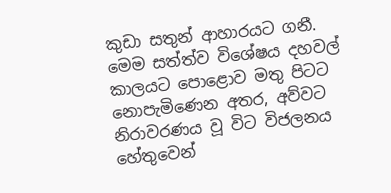කුඩා සතුන් ආහාරයට ගනී. මෙම සත්ත්ව විශේෂය දහවල් කාලයට පොළොව මතු පිටට නොපැමිණෙන අතර, අව්වට නිරාවරණය වූ විට විජලනය හේතුවෙන්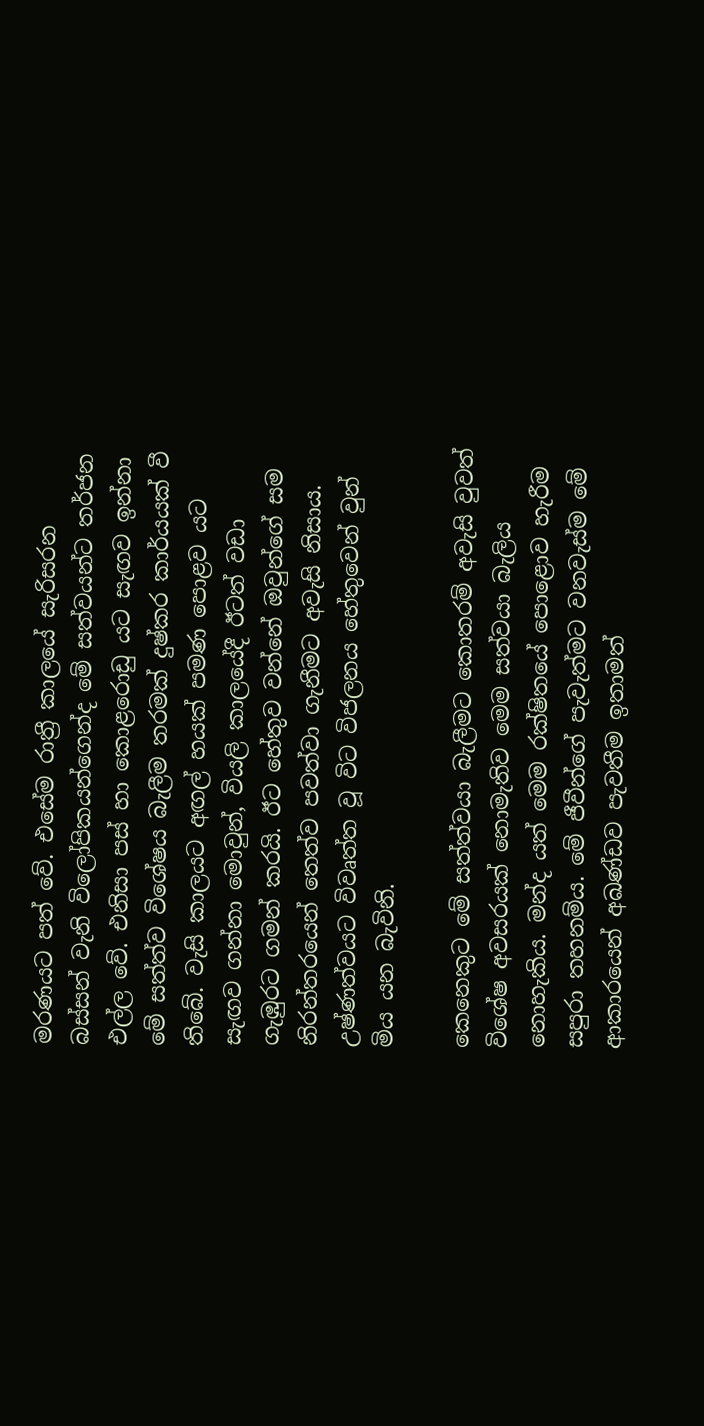මරණයට පත් වේ. එසේම රාත්‍රී කාලයේ සැරිසරන බස්සන් වැනි විලෝපිකයන්ගෙන්ද මේ සත්වයන්ට තර්ජන එල්ල වේ. එනිසා පස් හා කොළරොඩු යට සැඟව ඉන්නා මේ සත්ත්ව විශේෂය බැලීම තරමක් දුෂ්කර කාර්යයක් වී තිබේ. වැසි කාලයට අඟල් හයක් පමණ පොළව යට සැඟව ගන්නා මොවුන්, වියලි කාලයේදී ඊටත් වඩා ගැඹුරට ගමන් කරයි. ඊට හේතුව වන්නේ ඔවුන්ගේ සම නිරන්තරයෙන් තෙත්ව පවත්වා ගැනීමට අවැසි නිසාය. උෂ්ණත්වයට විවෘත්ත වූ විට විජලනය හේතුවෙන් වුන් මිය යන බැවිනි.

කෙනෙකුට මේ සත්ත්වයා බැලීමට කොතරම් අවැසි වුවත් විශේෂ අවසරයක් නොමැතිව මෙම සත්වයා බැලිය නොහැකිය. මන්ද යත් මෙම රක්ෂිතයේ පොළොව හැරීම සපුරා තහනම්ය. මේ ජීවීන්ගේ පැවැත්මට වනවැස්ම මේ ආකාරයෙන් අඛණ්ඩව පැවතීම ඉතාමත්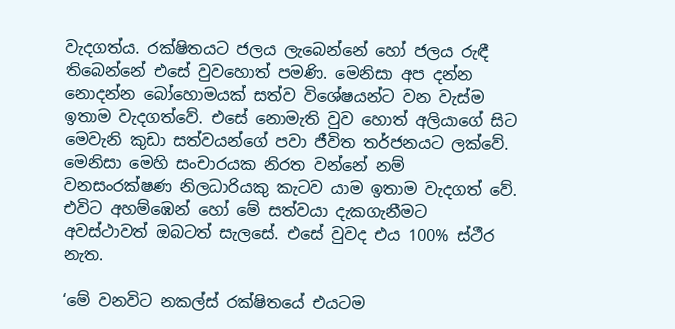වැදගත්ය. රක්ෂිතයට ජලය ලැබෙන්නේ හෝ ජලය රුඳී තිබෙන්නේ එසේ වුවහොත් පමණි. මෙනිසා අප දන්න නොදන්න බෝහොමයක් සත්ව විශේෂයන්ට වන වැස්ම ඉතාම වැදගත්වේ. එසේ නොමැති වුව හොත් අලියාගේ සිට මෙවැනි කුඩා සත්වයන්ගේ පවා ජීවිත තර්ජනයට ලක්වේ. මෙනිසා මෙහි සංචාරයක නිරත වන්නේ නම් වනසංරක්ෂණ නිලධාරියකු කැටව යාම ඉතාම වැදගත් වේ. එවිට අහම්ඹෙන් හෝ මේ සත්වයා දැකගැනීමට අවස්ථාවත් ඔබටත් සැලසේ. එසේ වුවද එය 100% ස්ථීර නැත.

‘මේ වනවිට නකල්ස් රක්ෂිතයේ එයටම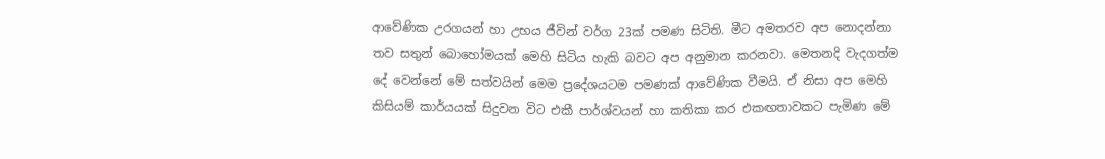ආවේණික උරගයන් හා උභය ජීවින් වර්ග 23ක් පමණ සිටිති. මීට අමතරව අප නොදන්නා තව සතුන් බොහෝමයක් මෙහි සිටිය හැකි බවට අප අනුමාන කරනවා. මෙතනදි වැදගත්ම දේ වෙන්නේ මේ සත්වයින් මෙම ප්‍රදේශයටම පමණක් ආවේණික වීමයි. ඒ නිසා අප මෙහි කිසියම් කාර්යයක් සිදුවන විට එකී පාර්ශ්වයන් හා කතිකා කර එකඟතාවකට පැමිණ මේ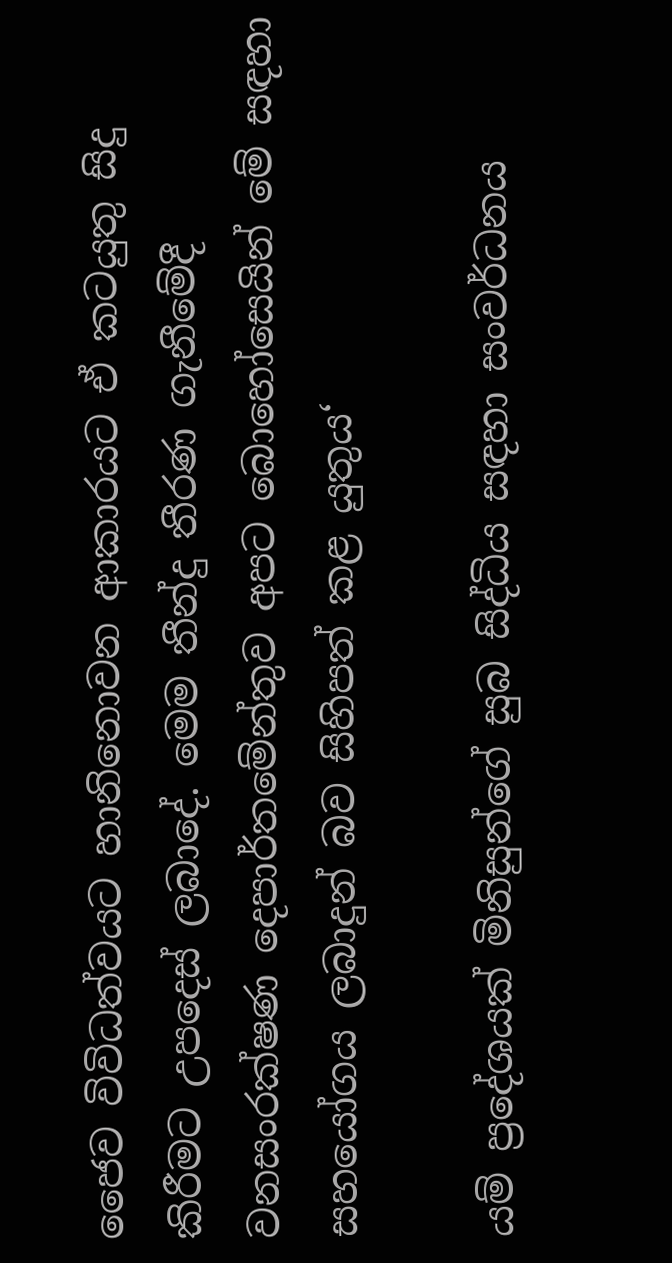ජෛව විවිධත්වයට හානිනොවන ආකාරයට ඒ කටයුතු සිදු කිරීමට උපදෙස් ලබාදේ. මෙම තීන්දු තීරණ ගැනීමේදී වනසංරක්ෂණ දෙපාර්තමේන්තුව අපට බොහෝසෙයින් මේ සඳහා සහයෝගය ලබාදුන් බව සිහිපත් කළ යුතුය‘

යම් ප්‍රදේශයක් මිනිසුන්ගේ සුබ සිද්ධිය සඳහා සංවර්ධනය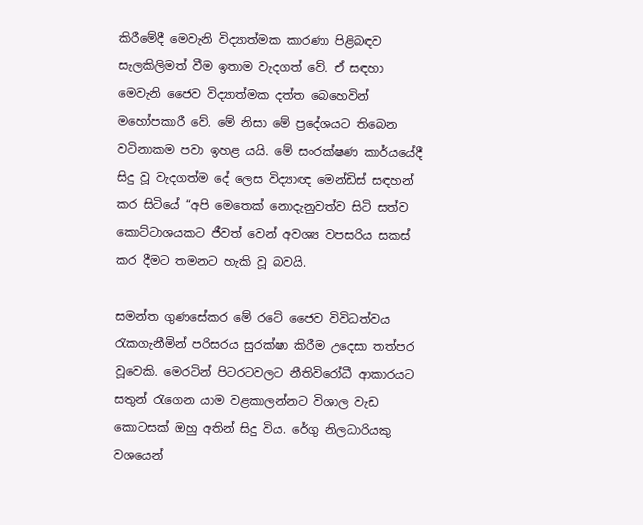කිරීමේදී මෙවැනි විද්‍යාත්මක කාරණා පිළිබඳව සැලකිලිමත් වීම ඉතාම වැදගත් වේ. ඒ සඳහා මෙවැනි ජෛව විද්‍යාත්මක දත්ත බෙහෙවින් මහෝපකාරී වේ. මේ නිසා මේ ප්‍රදේශයට තිබෙන වටිනාකම පවා ඉහළ යයි. මේ සංරක්ෂණ කාර්යයේදී සිදු වූ වැදගත්ම දේ ලෙස විද්‍යාඥ මෙන්ඩිස් සඳහන් කර සිටියේ “අපි මෙතෙක් නොදැනුවත්ව සිටි සත්ව කොට්ටාශයකට ජීවත් වෙන් අවශ්‍ය වපසරිය සකස් කර දීමට තමනට හැකි වූ බවයි.

සමන්ත ගුණසේකර මේ රටේ ජෛව විවිධත්වය රැකගැනීමින් පරිසරය සුරක්ෂා කිරීම උදෙසා තත්පර වූවෙකි. මෙරටින් පිටරටවලට නීතිවිරෝධී ආකාරයට සතුන් රැගෙන යාම වළකාලන්නට විශාල වැඩ කොටසක් ඔහු අතින් සිදු විය. රේගු නිලධාරියකු වශයෙන්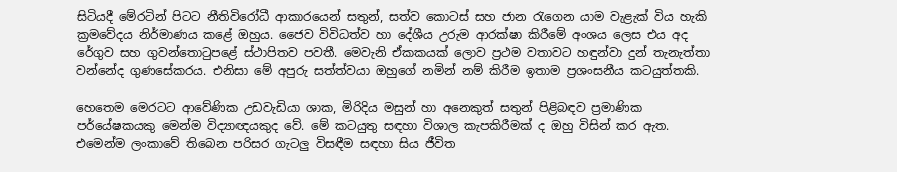සිටියදී මේරටින් පිටට නීතිවිරෝධී ආකාරයෙන් සතුන්, සත්ව කොටස් සහ ජාන රැගෙන යාම වැළැක් විය හැකි ක්‍රමවේදය නිර්මාණය කළේ ඔහුය. ජෛව විවිධත්ව හා දේශීය උරුම ආරක්ෂා කිරීමේ අංශය ලෙස එය අද රේගුව සහ ගුවන්තොටුපළේ ස්ථාපිතව පවතී. මෙවැනි ඒකකයක් ලොව ප්‍රථම වතාවට හඳුන්වා දුන් තැනැත්තා වන්නේද ගුණසේකරය. එනිසා මේ අපුරු සත්ත්වයා ඔහුගේ නමින් නම් කිරීම ඉතාම ප්‍රශංසනීය කටයුත්තකි.

හෙතෙම මෙරටට ආවේණික උඩවැඩියා ශාක, මිරිදිය මසුන් හා අනෙකුත් සතුන් පිළිබඳව ප්‍රමාණික පර්යේෂකයකු මෙන්ම විද්‍යාඥයකුද වේ. මේ කටයුතු සඳහා විශාල කැපකිරීමක් ද ඔහු විසින් කර ඇත. එමෙන්ම ලංකාවේ තිබෙන පරිසර ගැටලු විසඳීම සඳහා සිය ජීවිත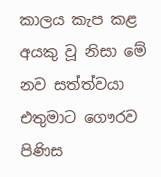කාලය කැප කළ අයකු වූ නිසා මේ නව සත්ත්වයා එතුමාට ගෞරව පිණිස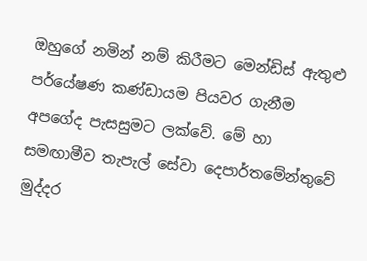ඔහුගේ නමින් නම් කිරීමට මෙන්ඩිස් ඇතුළු පර්යේෂණ කණ්ඩායම පියවර ගැනීම අපගේද පැසසුමට ලක්වේ. මේ හා සමඟාමීව තැපැල් සේවා දෙපාර්තමේන්තුවේ මුද්දර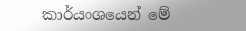කාර්යංශයෙන් මේ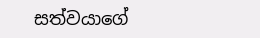සත්වයාගේ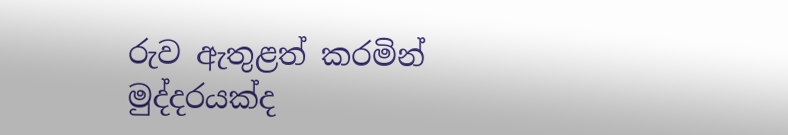රුව ඇතුළත් කරමින් මුද්දරයක්ද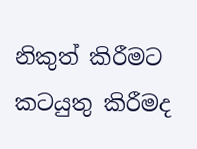නිකුත් කිරීමට කටයුතු කිරීමද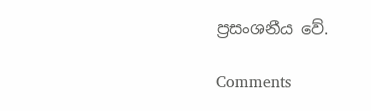ප්‍රසංශනීය වේ.

Comments